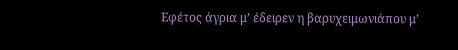Εφέτος άγρια μ’ έδειρεν η βαρυχειμωνιάπου μ’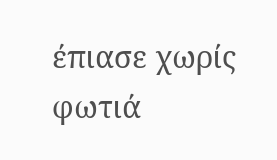έπιασε χωρίς φωτιά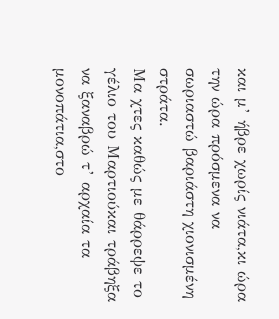και μ’ ήβρε χωρίς νιάτα,κι ώρα την ώρα πρόσμενα να σωριαστώ βαριάστη χιονισμένη στράτα.
Μα χτες καθώς με θάρρεψε το γέλιο του Μαρτιούκαι τράβηξα να ξαναβρώ τ’ αρχαία τα μονοπάτια,στο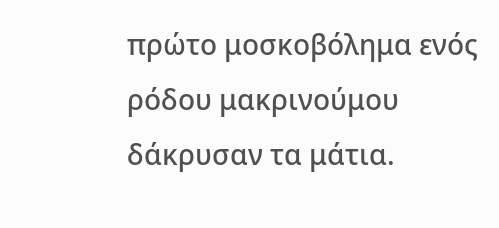πρώτο μοσκοβόλημα ενός ρόδου μακρινούμου δάκρυσαν τα μάτια.